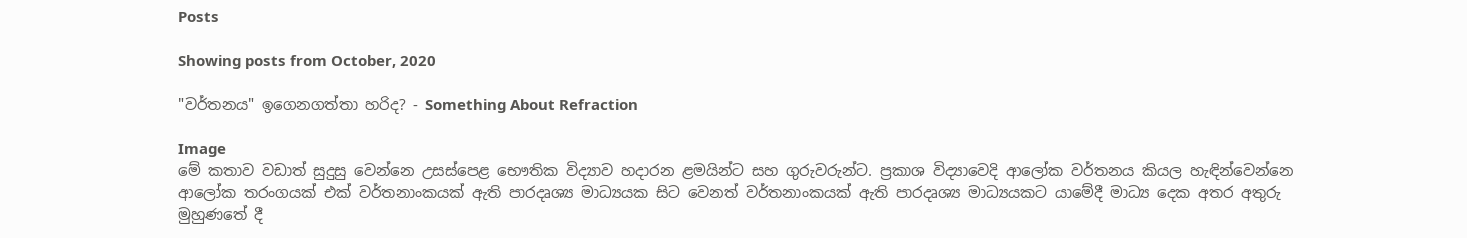Posts

Showing posts from October, 2020

"වර්තනය" ඉගෙනගත්තා හරිද? - Something About Refraction

Image
මේ කතාව වඩාත් සුදුසු වෙන්නෙ උසස්පෙළ භෞතික විද්‍යාව හදාරන ළමයින්ට සහ ගුරුවරුන්ට. ප්‍රකාශ විද්‍යාවෙදි ආලෝක වර්තනය කියල හැඳින්වෙන්නෙ ආලෝක තරංගයක් එක් වර්තනාංකයක් ඇති පාරදෘශ්‍ය මාධ්‍යයක සිට වෙනත් වර්තනාංකයක් ඇති පාරදෘශ්‍ය මාධ්‍යයකට යාමේදී මාධ්‍ය දෙක අතර අතුරු මුහුණතේ දී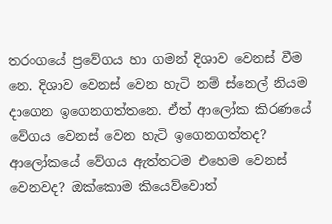තරංගයේ ප්‍රවේගය හා ගමන් දිශාව වෙනස් වීම නෙ. දිශාව වෙනස් වෙන හැටි නම් ස්නෙල් නියම දාගෙන ඉගෙනගත්තනෙ. ඒත් ආලෝක කිරණයේ වේගය වෙනස් වෙන හැටි ඉගෙනගත්තද? ආලෝකයේ වේගය ඇත්තටම එහෙම වෙනස් වෙනවද? ඔක්කොම කියෙව්වොත්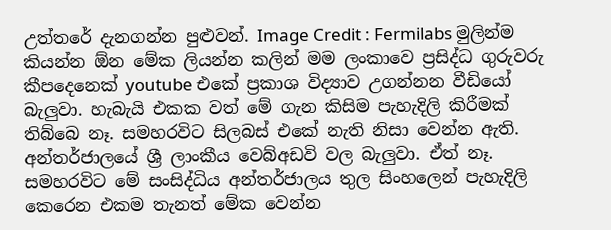උත්තරේ දැනගන්න පුළුවන්. Image Credit : Fermilabs මුලින්ම කියන්න ඕන මේක ලියන්න කලින් මම ලංකාවෙ ප්‍රසිද්ධ ගුරුවරු කීපදෙනෙක් youtube එකේ ප්‍රකාශ විද්‍යාව උගන්නන වීඩියෝ බැලුවා. හැබැයි එකක වත් මේ ගැන කිසිම පැහැදිලි කිරීමක් තිබ්බෙ නෑ. සමහරවිට සිලබස් එකේ නැති නිසා වෙන්න ඇති. අන්තර්ජාලයේ ශ්‍රී ලාංකීය වෙබ්අඩවි වල බැලුවා. ඒත් නෑ. සමහරවිට මේ සංසිද්ධිය අන්තර්ජාලය තුල සිංහලෙන් පැහැදිලි කෙරෙන එකම තැනත් මේක වෙන්න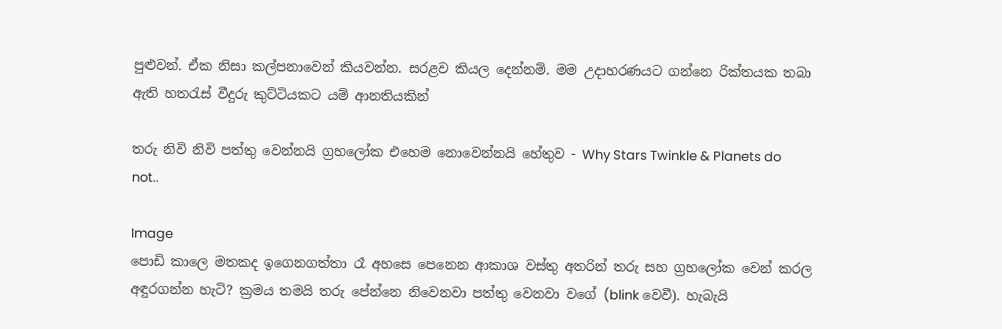පුළුවන්. ඒක නිසා කල්පනාවෙන් කියවන්න. සරළව කියල දෙන්නම්. මම උදාහරණයට ගන්නෙ රික්තයක තබා ඇති හතරැස් වීදුරු කුට්ටියකට යම් ආනතියකින්

තරු නිවි නිවි පත්තු වෙන්නයි ග්‍රහලෝක එහෙම නොවෙන්නයි හේතුව - Why Stars Twinkle & Planets do not..

Image
පොඩි කාලෙ මතකද ඉගෙනගත්තා රෑ අහසෙ පෙනෙන ආකාශ වස්තු අතරින් තරු සහ ග්‍රහලෝක වෙන් කරල අඳුරගන්න හැටි? ක්‍රමය තමයි තරු පේන්නෙ නිවෙනවා පත්තු වෙනවා වගේ (blink වෙවී). හැබැයි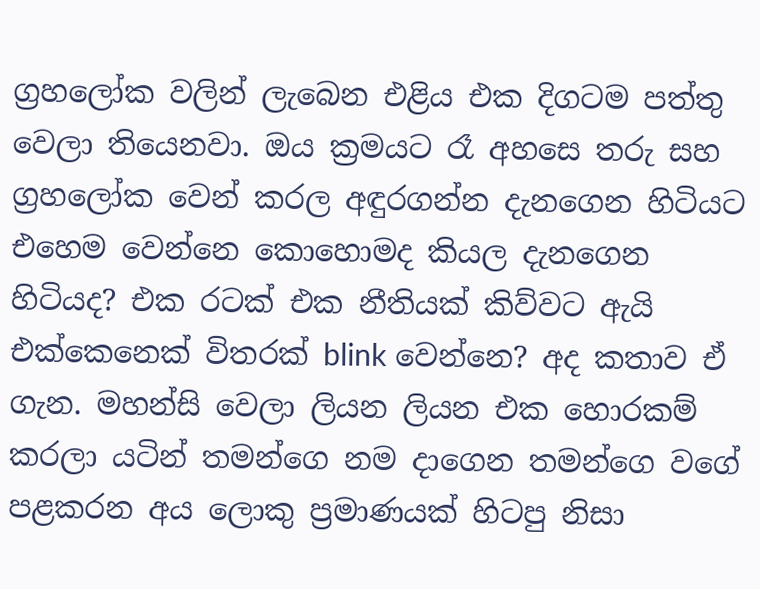ග්‍රහලෝක වලින් ලැබෙන එළිය එක දිගටම පත්තු වෙලා තියෙනවා. ඔය ක්‍රමයට රෑ අහසෙ තරු සහ ග්‍රහලෝක වෙන් කරල අඳුරගන්න දැනගෙන හිටියට එහෙම වෙන්නෙ කොහොමද කියල දැනගෙන හිටියද? එක රටක් එක නීතියක් කිව්වට ඇයි එක්කෙනෙක් විතරක් blink වෙන්නෙ? අද කතාව ඒ ගැන. මහන්සි වෙලා ලියන ලියන එක හොරකම් කරලා යටින් තමන්ගෙ නම දාගෙන තමන්ගෙ වගේ පළකරන අය ලොකු ප්‍රමාණයක් හිටපු නිසා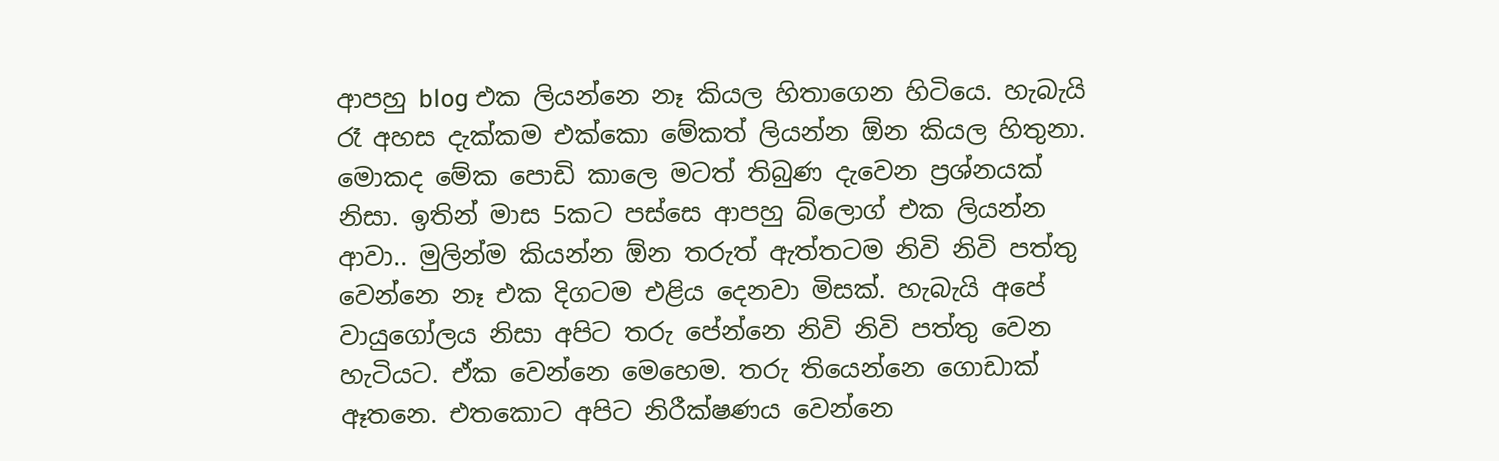ආපහු blog එක ලියන්නෙ නෑ කියල හිතාගෙන හිටියෙ. හැබැයි රෑ අහස දැක්කම එක්කො මේකත් ලියන්න ඕන කියල හිතුනා. මොකද මේක පොඩි කාලෙ මටත් තිබුණ දැවෙන ප්‍රශ්නයක් නිසා. ඉතින් මාස 5කට පස්සෙ ආපහු බ්ලොග් එක ලියන්න ආවා.. මුලින්ම කියන්න ඕන තරුත් ඇත්තටම නිවි නිවි පත්තු වෙන්නෙ නෑ එක දිගටම එළිය දෙනවා මිසක්. හැබැයි අපේ වායුගෝලය නිසා අපිට තරු පේන්නෙ නිවි නිවි පත්තු වෙන හැටියට. ඒක වෙන්නෙ මෙහෙම. තරු තියෙන්නෙ ගොඩාක් ඈතනෙ. එතකොට අපිට නිරීක්ෂණය වෙන්නෙ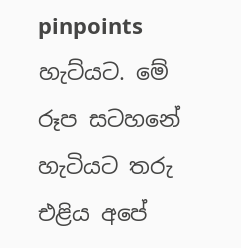pinpoints හැට්යට. මේ රූප සටහනේ හැටියට තරු එළිය අපේ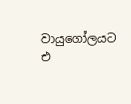වායුගෝලයට එ